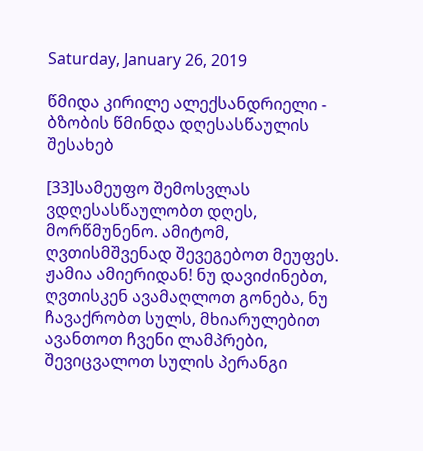Saturday, January 26, 2019

წმიდა კირილე ალექსანდრიელი - ბზობის წმინდა დღესასწაულის შესახებ

[33]სამეუფო შემოსვლას ვდღესასწაულობთ დღეს, მორწმუნენო. ამიტომ, ღვთისმშვენად შევეგებოთ მეუფეს. ჟამია ამიერიდან! ნუ დავიძინებთ, ღვთისკენ ავამაღლოთ გონება, ნუ ჩავაქრობთ სულს, მხიარულებით ავანთოთ ჩვენი ლამპრები, შევიცვალოთ სულის პერანგი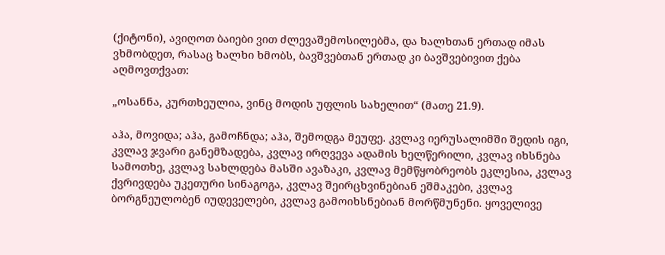(ქიტონი), ავიღოთ ბაიები ვით ძლევაშემოსილებმა, და ხალხთან ერთად იმას ვხმობდეთ, რასაც ხალხი ხმობს, ბავშვებთან ერთად კი ბავშვებივით ქება აღმოვთქვათ:

„ოსანნა, კურთხეულია, ვინც მოდის უფლის სახელით“ (მათე 21.9).

აჰა, მოვიდა; აჰა, გამოჩნდა; აჰა, შემოდგა მეუფე. კვლავ იერუსალიმში შედის იგი, კვლავ ჯვარი განემზადება, კვლავ ირღვევა ადამის ხელწერილი, კვლავ იხსნება სამოთხე, კვლავ სახლდება მასში ავაზაკი, კვლავ მემწყობრეობს ეკლესია, კვლავ ქვრივდება უკეთური სინაგოგა, კვლავ შეირცხვინებიან ეშმაკები, კვლავ ბორგნეულობენ იუდეველები, კვლავ გამოიხსნებიან მორწმუნენი. ყოველივე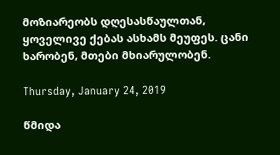მოზიარეობს დღესასწაულთან, ყოველივე ქებას ასხამს მეუფეს. ცანი ხარობენ, მთები მხიარულობენ.

Thursday, January 24, 2019

წმიდა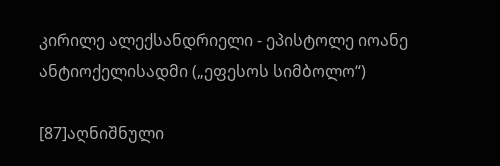კირილე ალექსანდრიელი - ეპისტოლე იოანე ანტიოქელისადმი („ეფესოს სიმბოლო“)

[87]აღნიშნული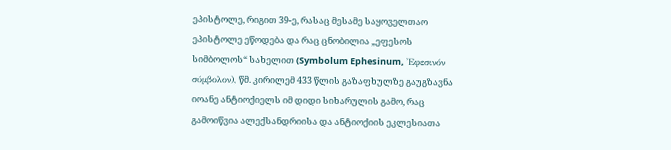ეპისტოლე, რიგით 39-ე, რასაც მესამე საყოველთაო ეპისტოლე ეწოდება და რაც ცნობილია „ეფესოს სიმბოლოს“ სახელით (Symbolum Ephesinum, 'Εφεσινόν σύμβολον), წმ. კირილემ 433 წლის გაზაფხულზე გაუგზავნა იოანე ანტიოქიელს იმ დიდი სიხარულის გამო, რაც გამოიწვია ალექსანდრიისა და ანტიოქიის ეკლესიათა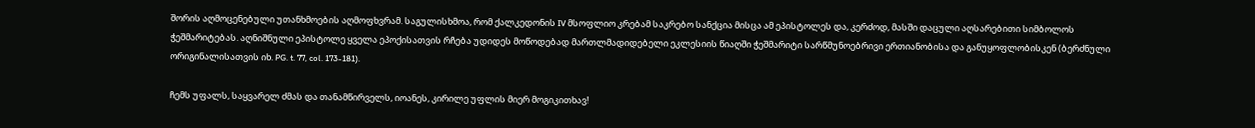შორის აღმოცენებული უთანხმოების აღმოფხვრამ. საგულისხმოა, რომ ქალკედონის IV მსოფლიო კრებამ საკრებო სანქცია მისცა ამ ეპისტოლეს და, კერძოდ, მასში დაცული აღსარებითი სიმბოლოს ჭეშმარიტებას. აღნიშნული ეპისტოლე ყველა ეპოქისათვის რჩება უდიდეს მოწოდებად მართლმადიდებელი ეკლესიის წიაღში ჭეშმარიტი სარწმუნოებრივი ერთიანობისა და განუყოფლობისკენ (ბერძნული ორიგინალისათვის იხ. PG. t. 77, col. 173-181).

ჩემს უფალს, საყვარელ ძმას და თანამწირველს, იოანეს, კირილე უფლის მიერ მოგიკითხავ!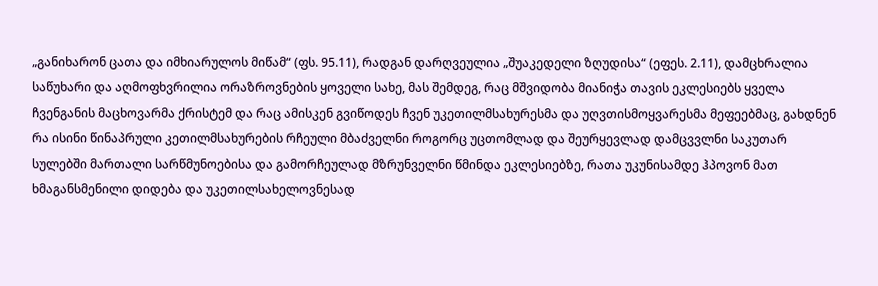„განიხარონ ცათა და იმხიარულოს მიწამ“ (ფს. 95.11), რადგან დარღვეულია „შუაკედელი ზღუდისა“ (ეფეს. 2.11), დამცხრალია საწუხარი და აღმოფხვრილია ორაზროვნების ყოველი სახე, მას შემდეგ, რაც მშვიდობა მიანიჭა თავის ეკლესიებს ყველა ჩვენგანის მაცხოვარმა ქრისტემ და რაც ამისკენ გვიწოდეს ჩვენ უკეთილმსახურესმა და უღვთისმოყვარესმა მეფეებმაც, გახდნენ რა ისინი წინაპრული კეთილმსახურების რჩეული მბაძველნი როგორც უცთომლად და შეურყევლად დამცვვლნი საკუთარ სულებში მართალი სარწმუნოებისა და გამორჩეულად მზრუნველნი წმინდა ეკლესიებზე, რათა უკუნისამდე ჰპოვონ მათ ხმაგანსმენილი დიდება და უკეთილსახელოვნესად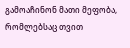გამოაჩინონ მათი მეფობა, რომლებსაც თვით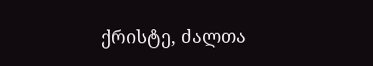ქრისტე, ძალთა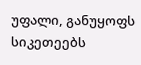უფალი, განუყოფს სიკეთეებს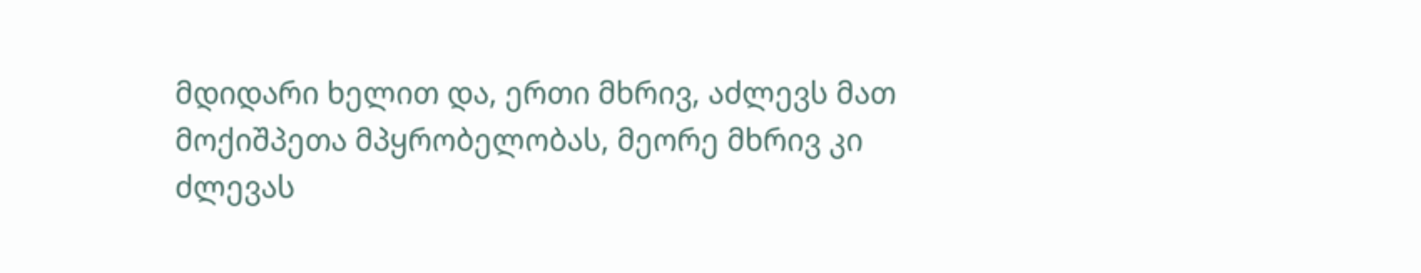მდიდარი ხელით და, ერთი მხრივ, აძლევს მათ მოქიშპეთა მპყრობელობას, მეორე მხრივ კი ძლევას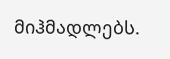მიჰმადლებს.